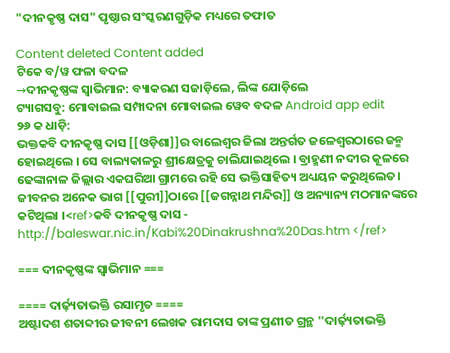"ଦୀନକୃଷ୍ଣ ଦାସ" ପୃଷ୍ଠାର ସଂସ୍କରଣ‌ଗୁଡ଼ିକ ମଧ୍ୟରେ ତଫାତ

Content deleted Content added
ଟିକେ ବ/ୱ ଫଳା ବଦଳ
→ଦୀନକୃଷ୍ଣଙ୍କ ସ୍ୱାଭିମାନ: ବ୍ୟାକରଣ ସଜାଡ଼ିଲେ, ଲିଙ୍କ ଯୋଡ଼ିଲେ
ଟ୍ୟାଗସବୁ: ମୋବାଇଲ ସମ୍ପାଦନା ମୋବାଇଲ ୱେବ ବଦଳ Android app edit
୨୬ କ ଧାଡ଼ି:
ଭକ୍ତକବି ଦୀନକୃଷ୍ଣ ଦାସ [[ଓଡ଼ିଶା]]ର ବାଲେଶ୍ୱର ଜିଲା ଅନ୍ତର୍ଗତ ଜଳେଶ୍ୱରଠାରେ ଜନ୍ମ ହୋଇଥିଲେ । ସେ ବାଲ୍ୟକାଳରୁ ଶ୍ରୀକ୍ଷେତ୍ରକୁ ଚାଲିଯାଇଥିଲେ । ବ୍ରାହ୍ମଣୀ ନଦୀର କୂଳରେ ଢେଙ୍କାନାଳ ଜିଲ୍ଲାର ଏକଘରିଆ ଗ୍ରାମରେ ରହି ସେ ଭକ୍ତିସାହିତ୍ୟ ଅଧ୍ୟୟନ କରୁଥିଲେତ। ଜୀବନର ଅନେକ ଭାଗ [[ପୁରୀ]]ଠାରେ [[ଜଗନ୍ନାଥ ମନ୍ଦିର]] ଓ ଅନ୍ୟାନ୍ୟ ମଠମାନଙ୍କରେ କଟିଥିଲା ।<ref>କବି ଦୀନକୃଷ୍ଣ ଦାସ - http://baleswar.nic.in/Kabi%20Dinakrushna%20Das.htm </ref>

=== ଦୀନକୃଷ୍ଣଙ୍କ ସ୍ୱାଭିମାନ ===

==== ଦାର୍ଢ଼୍ୟତାଭକ୍ତି ରସାମୃତ ====
ଅଷ୍ଟାଦଶ ଶତାବ୍ଦୀର ଜୀବନୀ ଲେଖକ ରାମଦାସ ତାଙ୍କ ପ୍ରଣୀତ ଗ୍ରନ୍ଥ ''ଦାର୍ଢ଼୍ୟତାଭକ୍ତି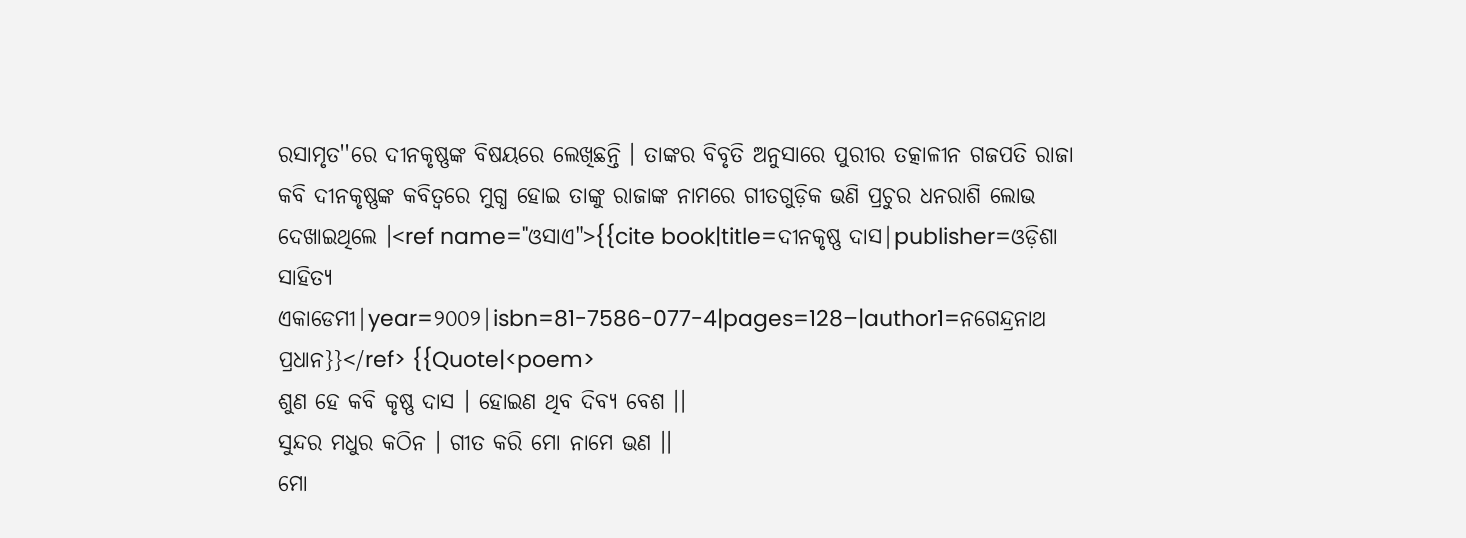ରସାମୃତ''ରେ ଦୀନକୃଷ୍ଣଙ୍କ ବିଷୟରେ ଲେଖିଛନ୍ତି । ତାଙ୍କର ବିବୃତି ଅନୁସାରେ ପୁରୀର ତତ୍କାଳୀନ ଗଜପତି ରାଜା କବି ଦୀନକୃଷ୍ଣଙ୍କ କବିତ୍ୱରେ ମୁଗ୍ଧ ହୋଇ ତାଙ୍କୁ ରାଜାଙ୍କ ନାମରେ ଗୀତଗୁଡ଼ିକ ଭଣି ପ୍ରଚୁର ଧନରାଶି ଲୋଭ ଦେଖାଇଥିଲେ ।<ref name="ଓସାଏ">{{cite book|title=ଦୀନକୃଷ୍ଣ ଦାସ|publisher=ଓଡ଼ିଶା ସାହିତ୍ୟ ଏକାଡେମୀ|year=୨୦୦୨|isbn=81-7586-077-4|pages=128–|author1=ନଗେନ୍ଦ୍ରନାଥ ପ୍ରଧାନ}}</ref> {{Quote|<poem>
ଶୁଣ ହେ କବି କୃଷ୍ଣ ଦାସ । ହୋଇଣ ଥିବ ଦିବ୍ୟ ବେଶ ।।
ସୁନ୍ଦର ମଧୁର କଠିନ । ଗୀତ କରି ମୋ ନାମେ ଭଣ ।।
ମୋ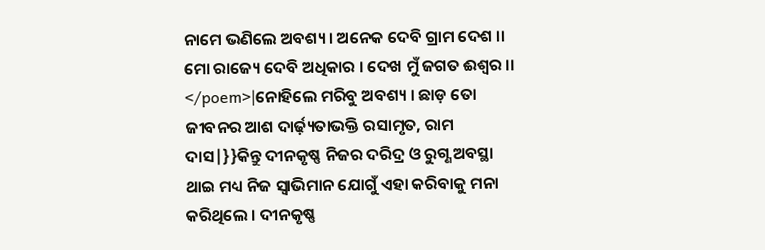ନାମେ ଭଣିଲେ ଅବଶ୍ୟ । ଅନେକ ଦେବି ଗ୍ରାମ ଦେଶ ।।
ମୋ ରାଜ୍ୟେ ଦେବି ଅଧିକାର । ଦେଖ ମୁଁ ଜଗତ ଈଶ୍ୱର ।।
</poem>|ନୋହିଲେ ମରିବୁ ଅବଶ୍ୟ । ଛାଡ଼ ତୋ ଜୀବନର ଆଶ ଦାର୍ଢ଼୍ୟତାଭକ୍ତି ରସାମୃତ, ରାମ ଦାସ|}}କିନ୍ତୁ ଦୀନକୃଷ୍ଣ ନିଜର ଦରିଦ୍ର ଓ ରୁଗ୍ଣ ଅବସ୍ଥା ଥାଇ ମଧ୍ୟ ନିଜ ସ୍ୱାଭିମାନ ଯୋଗୁଁ ଏହା କରିବାକୁ ମନା କରିଥିଲେ । ଦୀନକୃଷ୍ଣ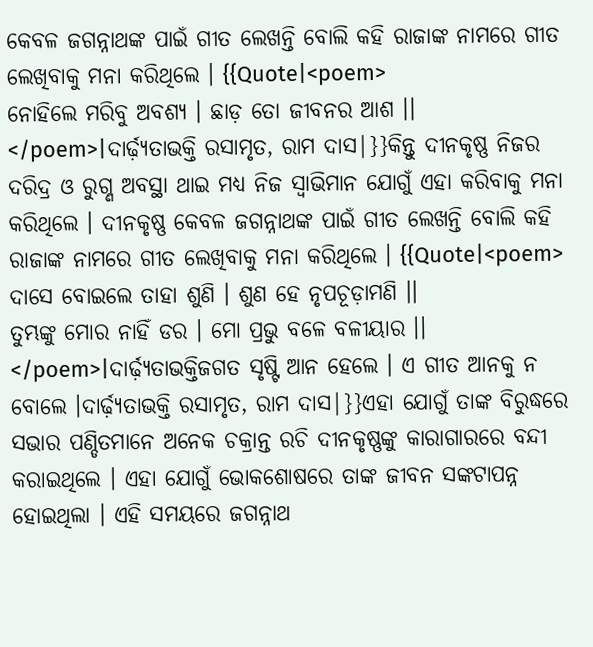କେବଳ ଜଗନ୍ନାଥଙ୍କ ପାଇଁ ଗୀତ ଲେଖନ୍ତି ବୋଲି କହି ରାଜାଙ୍କ ନାମରେ ଗୀତ ଲେଖିବାକୁ ମନା କରିଥିଲେ । {{Quote|<poem>
ନୋହିଲେ ମରିବୁ ଅବଶ୍ୟ । ଛାଡ଼ ତୋ ଜୀବନର ଆଶ ।।
</poem>|ଦାର୍ଢ଼୍ୟତାଭକ୍ତି ରସାମୃତ, ରାମ ଦାସ|}}କିନ୍ତୁ ଦୀନକୃଷ୍ଣ ନିଜର ଦରିଦ୍ର ଓ ରୁଗ୍ଣ ଅବସ୍ଥା ଥାଇ ମଧ୍ୟ ନିଜ ସ୍ୱାଭିମାନ ଯୋଗୁଁ ଏହା କରିବାକୁ ମନା କରିଥିଲେ । ଦୀନକୃଷ୍ଣ କେବଳ ଜଗନ୍ନାଥଙ୍କ ପାଇଁ ଗୀତ ଲେଖନ୍ତି ବୋଲି କହି ରାଜାଙ୍କ ନାମରେ ଗୀତ ଲେଖିବାକୁ ମନା କରିଥିଲେ । {{Quote|<poem>
ଦାସେ ବୋଇଲେ ତାହା ଶୁଣି । ଶୁଣ ହେ ନୃପଚୂଡ଼ାମଣି ।।
ତୁମ୍ଭଙ୍କୁ ମୋର ନାହିଁ ଡର । ମୋ ପ୍ରଭୁ ବଳେ ବଳୀୟାର ।।
</poem>|ଦାର୍ଢ଼୍ୟତାଭକ୍ତିଜଗତ ସୃଷ୍ଟି ଆନ ହେଲେ । ଏ ଗୀତ ଆନକୁ ନ ବୋଲେ ।ଦାର୍ଢ଼୍ୟତାଭକ୍ତି ରସାମୃତ, ରାମ ଦାସ|}}ଏହା ଯୋଗୁଁ ତାଙ୍କ ବିରୁଦ୍ଧରେ ସଭାର ପଣ୍ଡିତମାନେ ଅନେକ ଚକ୍ରାନ୍ତ ରଚି ଦୀନକୃଷ୍ଣଙ୍କୁ କାରାଗାରରେ ବନ୍ଦୀ କରାଇଥିଲେ । ଏହା ଯୋଗୁଁ ଭୋକଶୋଷରେ ତାଙ୍କ ଜୀବନ ସଙ୍କଟାପନ୍ନ ହୋଇଥିଲା । ଏହି ସମୟରେ ଜଗନ୍ନାଥ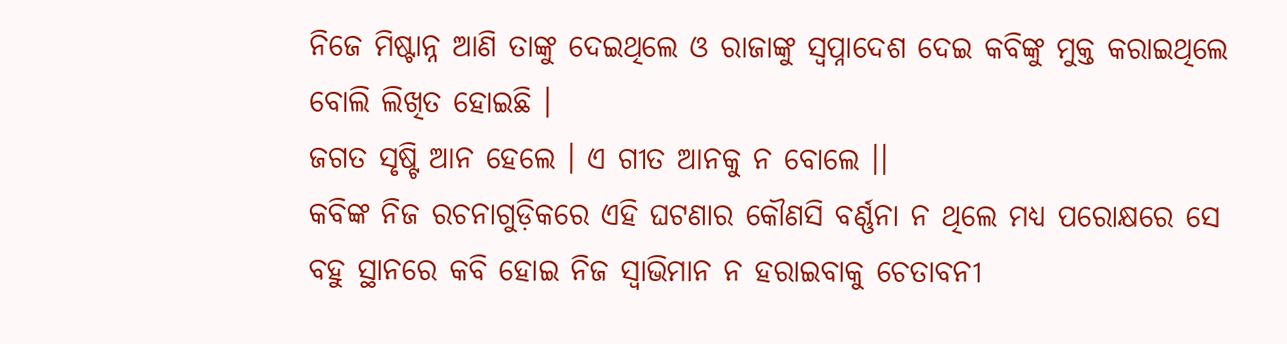ନିଜେ ମିଷ୍ଟାନ୍ନ ଆଣି ତାଙ୍କୁ ଦେଇଥିଲେ ଓ ରାଜାଙ୍କୁ ସ୍ୱପ୍ନାଦେଶ ଦେଇ କବିଙ୍କୁ ମୁକ୍ତ କରାଇଥିଲେ ବୋଲି ଲିଖିତ ହୋଇଛି ।
ଜଗତ ସୃଷ୍ଟି ଆନ ହେଲେ । ଏ ଗୀତ ଆନକୁ ନ ବୋଲେ ।।
କବିଙ୍କ ନିଜ ରଚନାଗୁଡ଼ିକରେ ଏହି ଘଟଣାର କୌଣସି ବର୍ଣ୍ଣନା ନ ଥିଲେ ମଧ୍ୟ ପରୋକ୍ଷରେ ସେ ବହୁ ସ୍ଥାନରେ କବି ହୋଇ ନିଜ ସ୍ୱାଭିମାନ ନ ହରାଇବାକୁ ଚେତାବନୀ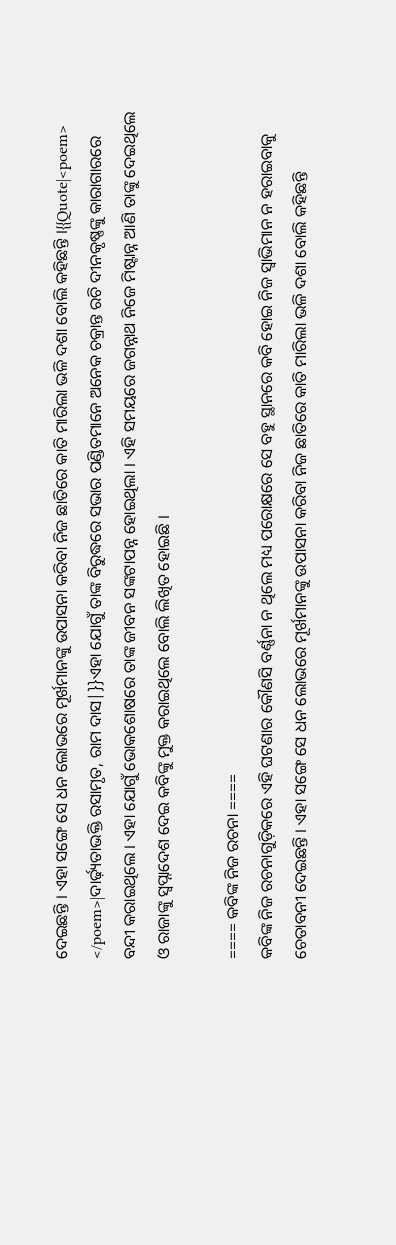ଦେଇଛନ୍ତି । ଏହା ସଙ୍ଗେ ସେ ଧନ ଲୋଭରେ ମୂର୍ଖମାନଙ୍କୁ ଉପାସନା କରିବା ନିଜ ଛାତିରେ କାତି ମାରିଲା ଭଳି ଦଶା ବୋଲି କହିଛନ୍ତି ।{{Quote|<poem>
</poem>|ଦାର୍ଢ଼୍ୟତାଭକ୍ତି ରସାମୃତ, ରାମ ଦାସ|}}ଏହା ଯୋଗୁଁ ତାଙ୍କ ବିରୁଦ୍ଧରେ ସଭାର ପଣ୍ଡିତମାନେ ଅନେକ ଚକ୍ରାନ୍ତ ରଚି ଦୀନକୃଷ୍ଣଙ୍କୁ କାରାଗାରରେ ବନ୍ଦୀ କରାଇଥିଲେ । ଏହା ଯୋଗୁଁ ଭୋକଶୋଷରେ ତାଙ୍କ ଜୀବନ ସଙ୍କଟାପନ୍ନ ହୋଇଥିଲା । ଏହି ସମୟରେ ଜଗନ୍ନାଥ ନିଜେ ମିଷ୍ଟାନ୍ନ ଆଣି ତାଙ୍କୁ ଦେଇଥିଲେ ଓ ରାଜାଙ୍କୁ ସ୍ୱପ୍ନାଦେଶ ଦେଇ କବିଙ୍କୁ ମୁକ୍ତ କରାଇଥିଲେ ବୋଲି ଲିଖିତ ହୋଇଛି ।

==== କବିଙ୍କ ନିଜ ରଚନା ====
କବିଙ୍କ ନିଜ ରଚନାଗୁଡ଼ିକରେ ଏହି ଘଟଣାର କୌଣସି ବର୍ଣ୍ଣନା ନ ଥିଲେ ମଧ୍ୟ ପରୋକ୍ଷରେ ସେ ବହୁ ସ୍ଥାନରେ କବି ହୋଇ ନିଜ ସ୍ୱାଭିମାନ ନ ହରାଇବାକୁ ଚେତାବନୀ ଦେଇଛନ୍ତି । ଏହା ସଙ୍ଗେ ସେ ଧନ ଲୋଭରେ ମୂର୍ଖମାନଙ୍କୁ ଉପାସନା କରିବା ନିଜ ଛାତିରେ କାତି ମାରିଲା ଭଳି ଦଶା ବୋଲି କହିଛନ୍ତି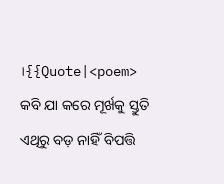।{{Quote|<poem>
କବି ଯା କରେ ମୂର୍ଖକୁ ସ୍ତୁତି
ଏଥିରୁ ବଡ଼ ନାହିଁ ବିପତ୍ତି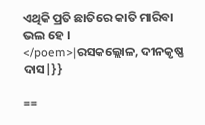ଏଥିକି ପ୍ରତି ଛାତିରେ କାତି ମାରିବା ଭଲ ହେ ।
</poem>|ରସକଲ୍ଲୋଳ, ଦୀନକୃଷ୍ଣ ଦାସ|}}

==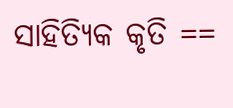ସାହିତ୍ୟିକ କୃତି ==